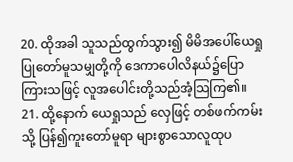20. ထိုအခါ သူသည်ထွက်သွား၍ မိမိအပေါ်ယေရှုပြုတော်မူသမျှတို့ကို ဒေကာပေါလိနယ်၌ပြောကြားသဖြင့် လူအပေါင်းတို့သည်အံ့သြကြ၏။
21. ထို့နောက် ယေရှုသည် လှေဖြင့် တစ်ဖက်ကမ်းသို့ ပြန်၍ကူးတော်မူရာ များစွာသောလူထုပ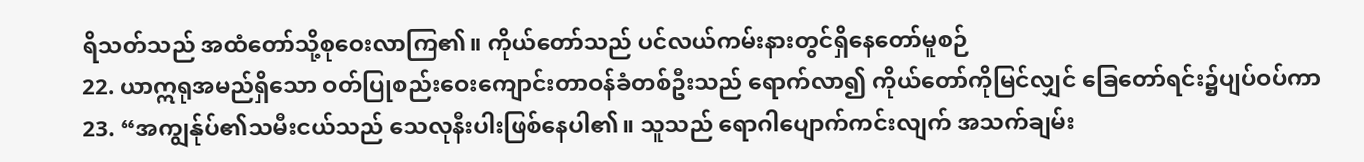ရိသတ်သည် အထံတော်သို့စုဝေးလာကြ၏။ ကိုယ်တော်သည် ပင်လယ်ကမ်းနားတွင်ရှိနေတော်မူစဉ်
22. ယာဣရုအမည်ရှိသော ဝတ်ပြုစည်းဝေးကျောင်းတာဝန်ခံတစ်ဦးသည် ရောက်လာ၍ ကိုယ်တော်ကိုမြင်လျှင် ခြေတော်ရင်း၌ပျပ်ဝပ်ကာ
23. “အကျွန်ုပ်၏သမီးငယ်သည် သေလုနီးပါးဖြစ်နေပါ၏။ သူသည် ရောဂါပျောက်ကင်းလျက် အသက်ချမ်း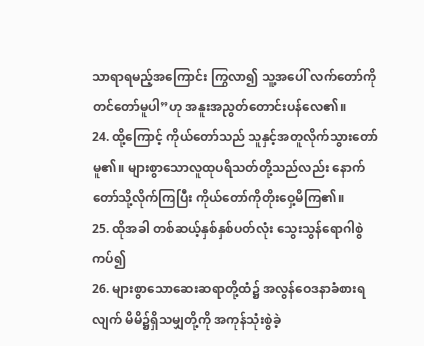သာရာရမည့်အကြောင်း ကြွလာ၍ သူ့အပေါ် လက်တော်ကိုတင်တော်မူပါ”ဟု အနူးအညွတ်တောင်းပန်လေ၏။
24. ထို့ကြောင့် ကိုယ်တော်သည် သူနှင့်အတူလိုက်သွားတော်မူ၏။ များစွာသောလူထုပရိသတ်တို့သည်လည်း နောက်တော်သို့လိုက်ကြပြီး ကိုယ်တော်ကိုတိုးဝှေ့မိကြ၏။
25. ထိုအခါ တစ်ဆယ့်နှစ်နှစ်ပတ်လုံး သွေးသွန်ရောဂါစွဲကပ်၍
26. များစွာသောဆေးဆရာတို့ထံ၌ အလွန်ဝေဒနာခံစားရလျက် မိမိ၌ရှိသမျှတို့ကို အကုန်သုံးစွဲခဲ့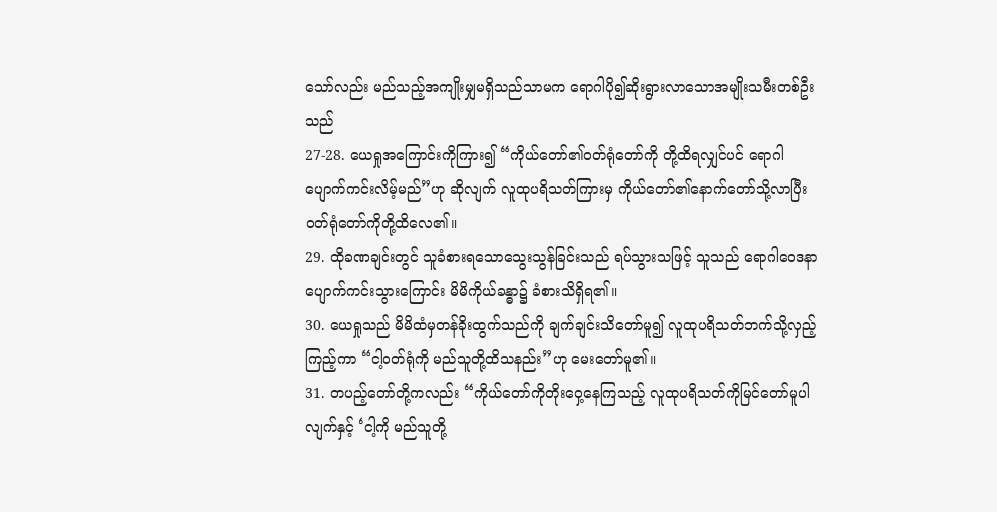သော်လည်း မည်သည့်အကျိုးမျှမရှိသည်သာမက ရောဂါပို၍ဆိုးရွားလာသောအမျိုးသမီးတစ်ဦးသည်
27-28. ယေရှုအကြောင်းကိုကြား၍ “ကိုယ်တော်၏ဝတ်ရုံတော်ကို တို့ထိရလျှင်ပင် ရောဂါပျောက်ကင်းလိမ့်မည်”ဟု ဆိုလျက် လူထုပရိသတ်ကြားမှ ကိုယ်တော်၏နောက်တော်သို့လာပြီး ဝတ်ရုံတော်ကိုတို့ထိလေ၏။
29. ထိုခဏချင်းတွင် သူခံစားရသောသွေးသွန်ခြင်းသည် ရပ်သွားသဖြင့် သူသည် ရောဂါဝေဒနာပျောက်ကင်းသွားကြောင်း မိမိကိုယ်ခန္ဓာ၌ ခံစားသိရှိရ၏။
30. ယေရှုသည် မိမိထံမှတန်ခိုးထွက်သည်ကို ချက်ချင်းသိတော်မူ၍ လူထုပရိသတ်ဘက်သို့လှည့်ကြည့်ကာ “ငါ့ဝတ်ရုံကို မည်သူတို့ထိသနည်း”ဟု မေးတော်မူ၏။
31. တပည့်တော်တို့ကလည်း “ကိုယ်တော်ကိုတိုးဝှေ့နေကြသည့် လူထုပရိသတ်ကိုမြင်တော်မူပါလျက်နှင့် ‘ငါ့ကို မည်သူတို့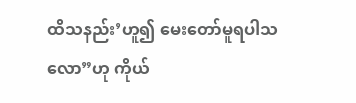ထိသနည်း’ဟူ၍ မေးတော်မူရပါသလော”ဟု ကိုယ်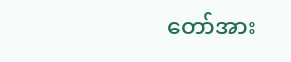တော်အား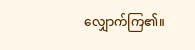လျှောက်ကြ၏။